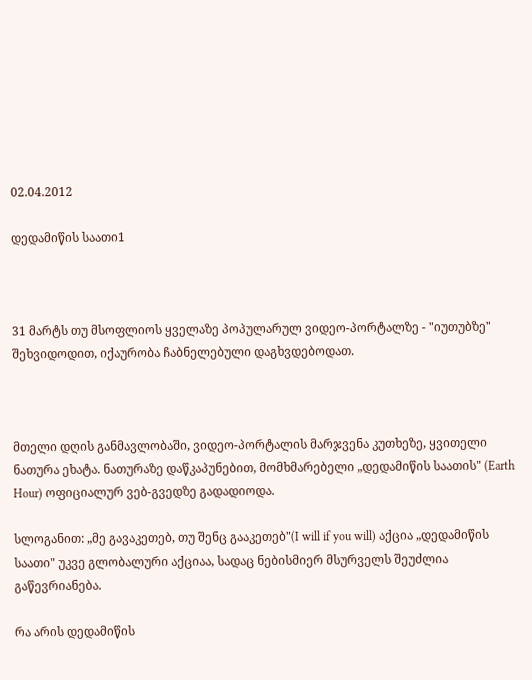02.04.2012

დედამიწის საათი1



31 მარტს თუ მსოფლიოს ყველაზე პოპულარულ ვიდეო-პორტალზე - "იუთუბზე" შეხვიდოდით, იქაურობა ჩაბნელებული დაგხვდებოდათ.



მთელი დღის განმავლობაში, ვიდეო-პორტალის მარჯვენა კუთხეზე, ყვითელი ნათურა ეხატა. ნათურაზე დაწკაპუნებით, მომხმარებელი „დედამიწის საათის" (Earth Hour) ოფიციალურ ვებ-გვედზე გადადიოდა.

სლოგანით: „მე გავაკეთებ, თუ შენც გააკეთებ"(I will if you will) აქცია „დედამიწის საათი" უკვე გლობალური აქციაა, სადაც ნებისმიერ მსურველს შეუძლია გაწევრიანება.

რა არის დედამიწის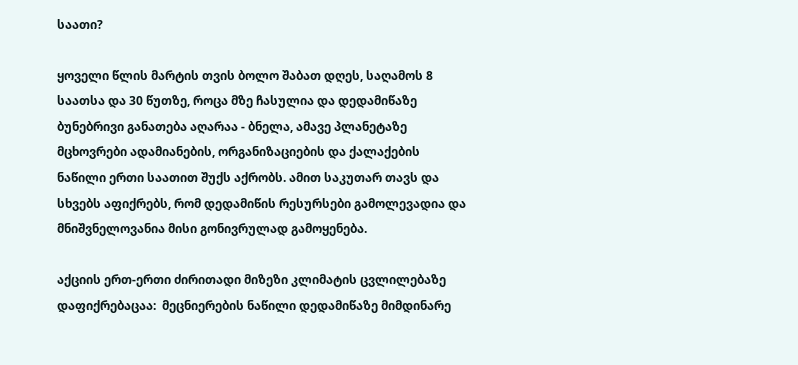საათი?

ყოველი წლის მარტის თვის ბოლო შაბათ დღეს, საღამოს 8 საათსა და 30 წუთზე, როცა მზე ჩასულია და დედამიწაზე ბუნებრივი განათება აღარაა - ბნელა, ამავე პლანეტაზე მცხოვრები ადამიანების, ორგანიზაციების და ქალაქების ნაწილი ერთი საათით შუქს აქრობს. ამით საკუთარ თავს და სხვებს აფიქრებს, რომ დედამიწის რესურსები გამოლევადია და მნიშვნელოვანია მისი გონივრულად გამოყენება.

აქციის ერთ-ერთი ძირითადი მიზეზი კლიმატის ცვლილებაზე დაფიქრებაცაა:  მეცნიერების ნაწილი დედამიწაზე მიმდინარე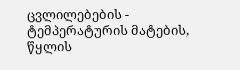ცვლილებების - ტემპერატურის მატების, წყლის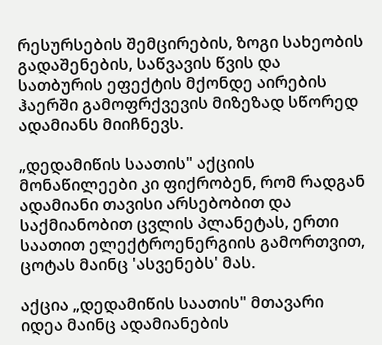რესურსების შემცირების, ზოგი სახეობის გადაშენების, საწვავის წვის და სათბურის ეფექტის მქონდე აირების ჰაერში გამოფრქვევის მიზეზად სწორედ ადამიანს მიიჩნევს.

„დედამიწის საათის" აქციის მონაწილეები კი ფიქრობენ, რომ რადგან ადამიანი თავისი არსებობით და საქმიანობით ცვლის პლანეტას, ერთი საათით ელექტროენერგიის გამორთვით,  ცოტას მაინც 'ასვენებს' მას.

აქცია „დედამიწის საათის" მთავარი იდეა მაინც ადამიანების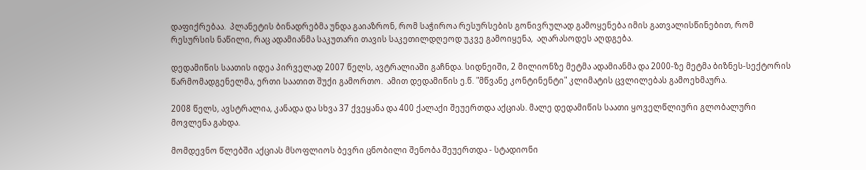დაფიქრებაა.  პლანეტის ბინადრებმა უნდა გაიაზრონ, რომ საჭიროა რესურსების გონივრულად გამოყენება იმის გათვალისწინებით, რომ რესურსის ნაწილი, რაც ადამიანმა საკუთარი თავის საკეთილდღეოდ უკვე გამოიყენა,  აღარასოდეს აღდგება.

დედამიწის საათის იდეა პირველად 2007 წელს, ავტრალიაში გაჩნდა. სიდნეიში, 2 მილიონზე მეტმა ადამიანმა და 2000-ზე მეტმა ბიზნეს-სექტორის წარმომადგენელმა, ერთი საათით შუქი გამორთო.  ამით დედამიწის ე.წ. "მწვანე კონტინენტი" კლიმატის ცვლილებას გამოეხმაურა.

2008 წელს, ავსტრალია, კანადა და სხვა 37 ქვეყანა და 400 ქალაქი შეუერთდა აქციას. მალე დედამიწის საათი ყოველწლიური გლობალური მოვლენა გახდა.

მომდევნო წლებში აქციას მსოფლიოს ბევრი ცნობილი შენობა შეუერთდა - სტადიონი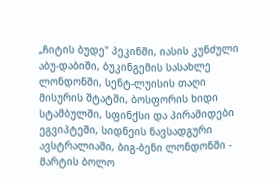„ჩიტის ბუდე" პეკინში, იასის კუნძული აბუ-დაბიში, ბუკინგემის სასახლე ლონდონში, სენტ-ლუისის თაღი მისურის შტატში, ბოსფორის ხიდი სტამბულში, სფინქსი და პირამიდები ეგვიპტეში, სიდნეის ნავსადგური ავსტრალიაში, ბიგ-ბენი ლონდონში - მარტის ბოლო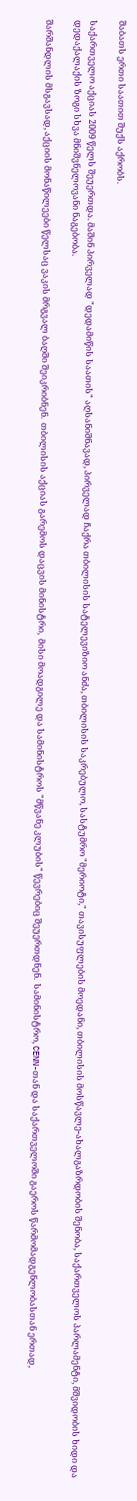შაბათს ერთი საათით შუქს აქრობს.

საქართველო აქციას 2009 წელს შეუერთდა. მაშინ პირველად "დედამიწის საათის" აღსანიშნავად, პირველად ჩაქრა თბილისის სატელევიზიო ანძა, თბილისის საკრებულო, სასტუმრო "მერიოტი," თავისუფლების მოედანი, თბილისის მოსწავლე-ახალგაზრდობის შენობა, საქართველოს პარლამენტი, მშვიდობის ხიდი და დედაქალაქის ზოგი სხვა მნიშვნელოვანი ნაგებობა.

შარშანდლის მსგავსად, აქციის მონაწილეები წელსაც ვაკის მრგვალ ბაღში შეიკრიბნენ.  თბილისის აქციას გარემოს დაცვის მინისტრი,  მისი მოადგილე და სამინისტროს "მწვანე კლუბის" წევრებიც შეუერთდნენ.  სამინისტრო, CENN-თან და საქართველოში გაეროს წარმომადგენლობასთან ერთად,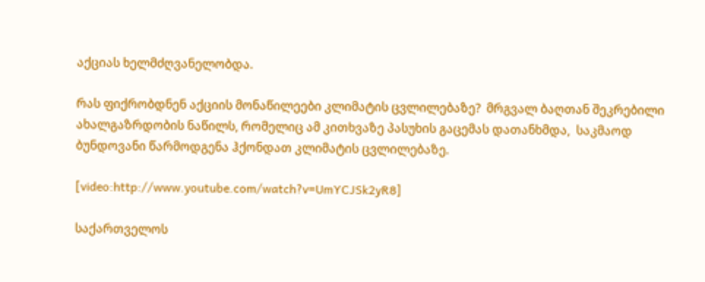აქციას ხელმძღვანელობდა.

რას ფიქრობდნენ აქციის მონაწილეები კლიმატის ცვლილებაზე?  მრგვალ ბაღთან შეკრებილი ახალგაზრდობის ნაწილს, რომელიც ამ კითხვაზე პასუხის გაცემას დათანხმდა,  საკმაოდ ბუნდოვანი წარმოდგენა ჰქონდათ კლიმატის ცვლილებაზე.

[video:http://www.youtube.com/watch?v=UmYCJSk2yR8]

საქართველოს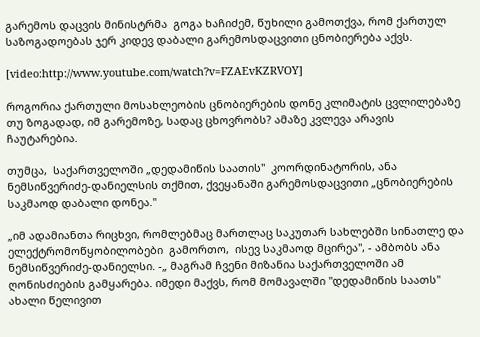გარემოს დაცვის მინისტრმა  გოგა ხაჩიძემ, წუხილი გამოთქვა, რომ ქართულ საზოგადოებას ჯერ კიდევ დაბალი გარემოსდაცვითი ცნობიერება აქვს.

[video:http://www.youtube.com/watch?v=FZAEvKZRVOY]

როგორია ქართული მოსახლეობის ცნობიერების დონე კლიმატის ცვლილებაზე თუ ზოგადად, იმ გარემოზე, სადაც ცხოვრობს? ამაზე კვლევა არავის ჩაუტარებია.

თუმცა,  საქართველოში „დედამიწის საათის"  კოორდინატორის, ანა ნემსიწვერიძე-დანიელსის თქმით, ქვეყანაში გარემოსდაცვითი „ცნობიერების საკმაოდ დაბალი დონეა."

„იმ ადამიანთა რიცხვი, რომლებმაც მართლაც საკუთარ სახლებში სინათლე და ელექტრომოწყობილობები  გამორთო,  ისევ საკმაოდ მცირეა", - ამბობს ანა ნემსიწვერიძე-დანიელსი. -„ მაგრამ ჩვენი მიზანია საქართველოში ამ ღონისძიების გამყარება. იმედი მაქვს, რომ მომავალში "დედამიწის საათს" ახალი წელივით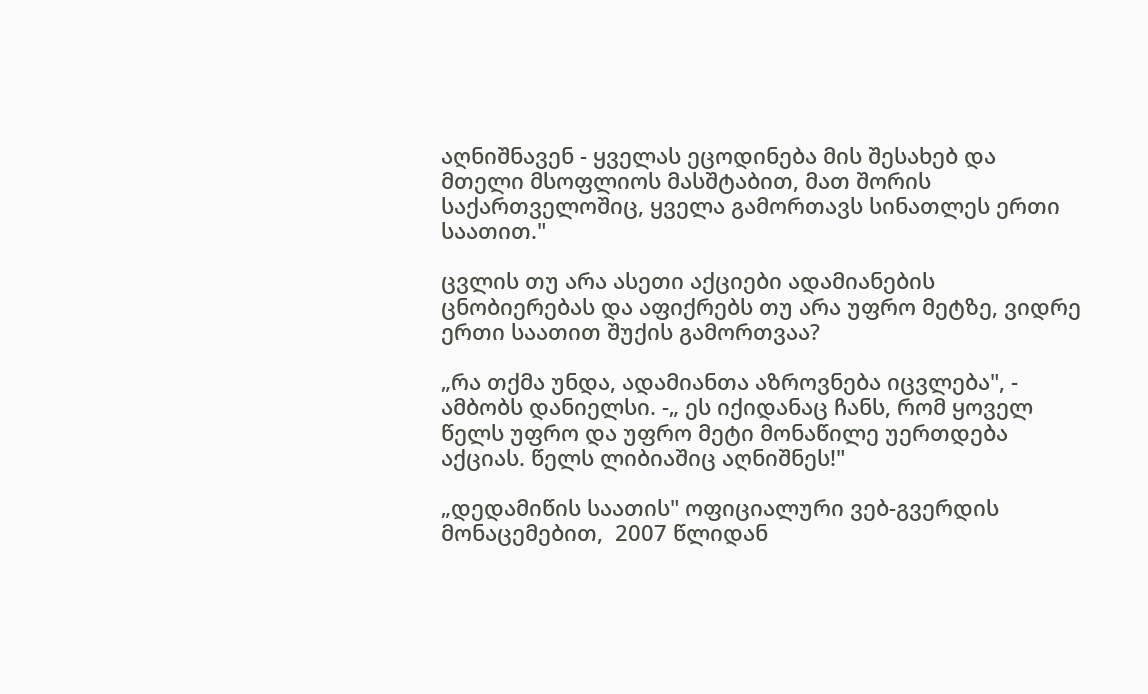აღნიშნავენ - ყველას ეცოდინება მის შესახებ და მთელი მსოფლიოს მასშტაბით, მათ შორის საქართველოშიც, ყველა გამორთავს სინათლეს ერთი საათით."

ცვლის თუ არა ასეთი აქციები ადამიანების ცნობიერებას და აფიქრებს თუ არა უფრო მეტზე, ვიდრე ერთი საათით შუქის გამორთვაა?

„რა თქმა უნდა, ადამიანთა აზროვნება იცვლება", - ამბობს დანიელსი. -„ ეს იქიდანაც ჩანს, რომ ყოველ წელს უფრო და უფრო მეტი მონაწილე უერთდება აქციას. წელს ლიბიაშიც აღნიშნეს!"

„დედამიწის საათის" ოფიციალური ვებ-გვერდის მონაცემებით,  2007 წლიდან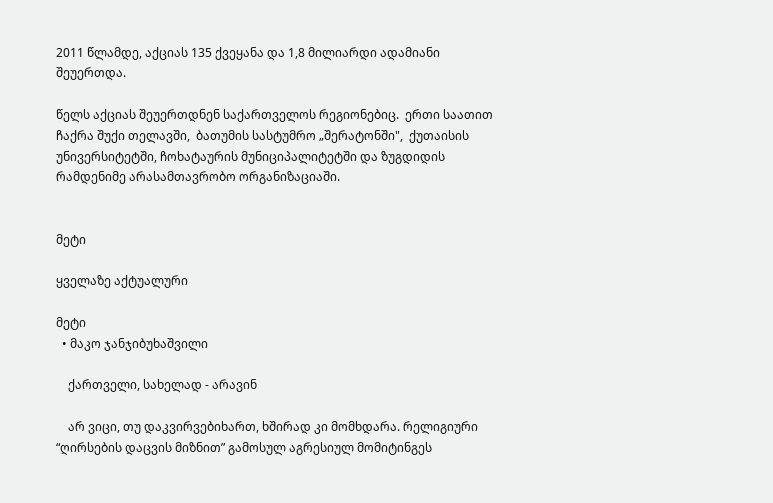2011 წლამდე, აქციას 135 ქვეყანა და 1,8 მილიარდი ადამიანი შეუერთდა.

წელს აქციას შეუერთდნენ საქართველოს რეგიონებიც.  ერთი საათით ჩაქრა შუქი თელავში,  ბათუმის სასტუმრო „შერატონში",  ქუთაისის უნივერსიტეტში, ჩოხატაურის მუნიციპალიტეტში და ზუგდიდის რამდენიმე არასამთავრობო ორგანიზაციაში.


მეტი

ყველაზე აქტუალური

მეტი
  • მაკო ჯანჯიბუხაშვილი

    ქართველი, სახელად - არავინ

    არ ვიცი, თუ დაკვირვებიხართ, ხშირად კი მომხდარა. რელიგიური “ღირსების დაცვის მიზნით” გამოსულ აგრესიულ მომიტინგეს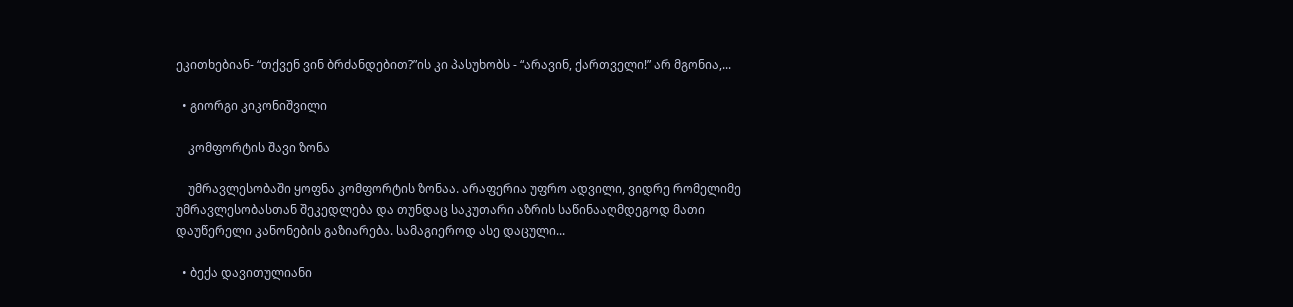ეკითხებიან- “თქვენ ვინ ბრძანდებით?”ის კი პასუხობს - “არავინ, ქართველი!” არ მგონია,...

  • გიორგი კიკონიშვილი

    კომფორტის შავი ზონა

    უმრავლესობაში ყოფნა კომფორტის ზონაა. არაფერია უფრო ადვილი, ვიდრე რომელიმე უმრავლესობასთან შეკედლება და თუნდაც საკუთარი აზრის საწინააღმდეგოდ მათი დაუწერელი კანონების გაზიარება. სამაგიეროდ ასე დაცული...

  • ბექა დავითულიანი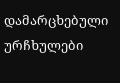დამარცხებული ურჩხულები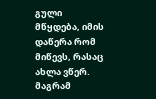გული მწყდება, იმის დაწერა რომ მიწევს, რასაც ახლა ვწერ. მაგრამ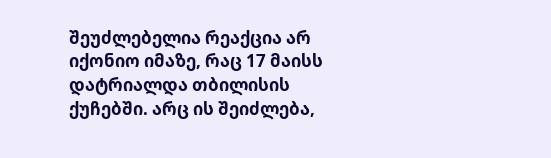შეუძლებელია რეაქცია არ იქონიო იმაზე, რაც 17 მაისს დატრიალდა თბილისის ქუჩებში. არც ის შეიძლება,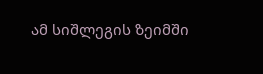ამ სიშლეგის ზეიმში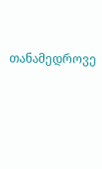თანამედროვე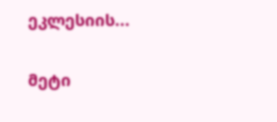ეკლესიის...

მეტი